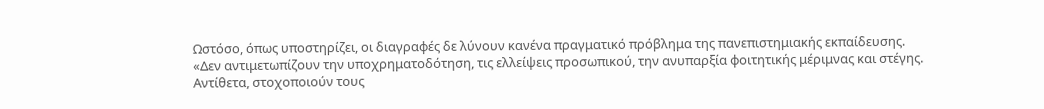Ωστόσο, όπως υποστηρίζει, οι διαγραφές δε λύνουν κανένα πραγματικό πρόβλημα της πανεπιστημιακής εκπαίδευσης. «Δεν αντιμετωπίζουν την υποχρηματοδότηση, τις ελλείψεις προσωπικού, την ανυπαρξία φοιτητικής μέριμνας και στέγης. Αντίθετα, στοχοποιούν τους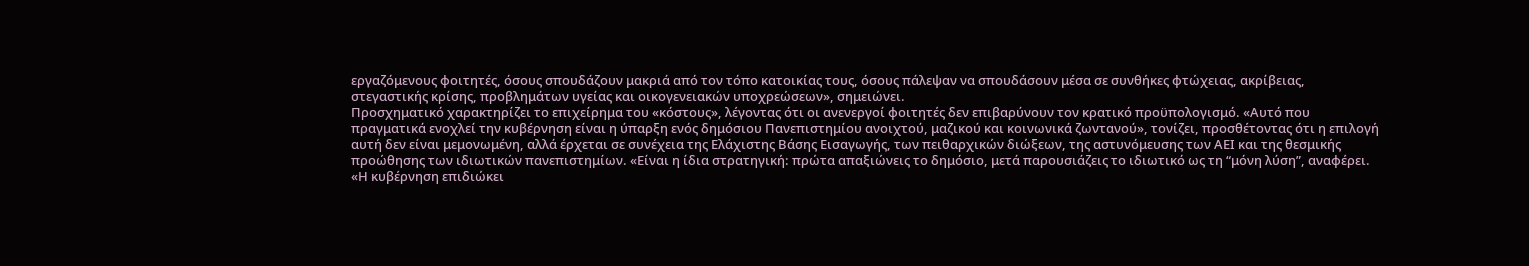εργαζόμενους φοιτητές, όσους σπουδάζουν μακριά από τον τόπο κατοικίας τους, όσους πάλεψαν να σπουδάσουν μέσα σε συνθήκες φτώχειας, ακρίβειας, στεγαστικής κρίσης, προβλημάτων υγείας και οικογενειακών υποχρεώσεων», σημειώνει.
Προσχηματικό χαρακτηρίζει το επιχείρημα του «κόστους», λέγοντας ότι οι ανενεργοί φοιτητές δεν επιβαρύνουν τον κρατικό προϋπολογισμό. «Αυτό που πραγματικά ενοχλεί την κυβέρνηση είναι η ύπαρξη ενός δημόσιου Πανεπιστημίου ανοιχτού, μαζικού και κοινωνικά ζωντανού», τονίζει, προσθέτοντας ότι η επιλογή αυτή δεν είναι μεμονωμένη, αλλά έρχεται σε συνέχεια της Ελάχιστης Βάσης Εισαγωγής, των πειθαρχικών διώξεων, της αστυνόμευσης των ΑΕΙ και της θεσμικής προώθησης των ιδιωτικών πανεπιστημίων. «Είναι η ίδια στρατηγική: πρώτα απαξιώνεις το δημόσιο, μετά παρουσιάζεις το ιδιωτικό ως τη “μόνη λύση”, αναφέρει.
«Η κυβέρνηση επιδιώκει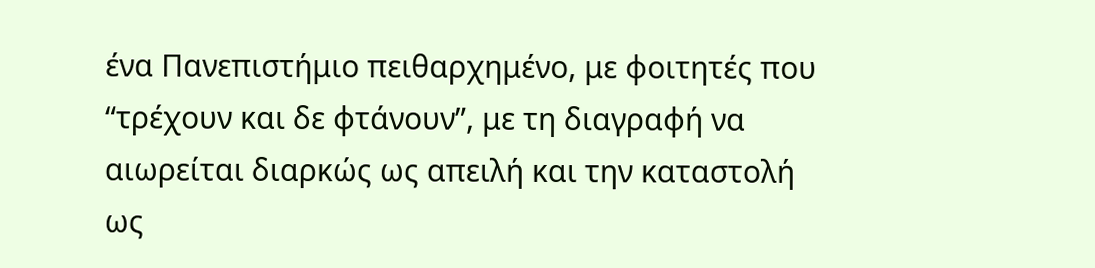ένα Πανεπιστήμιο πειθαρχημένο, με φοιτητές που “τρέχουν και δε φτάνουν”, με τη διαγραφή να αιωρείται διαρκώς ως απειλή και την καταστολή ως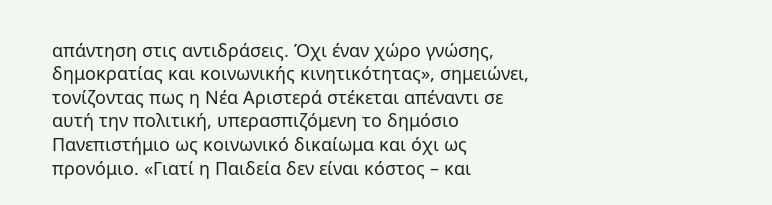απάντηση στις αντιδράσεις. Όχι έναν χώρο γνώσης, δημοκρατίας και κοινωνικής κινητικότητας», σημειώνει, τονίζοντας πως η Νέα Αριστερά στέκεται απέναντι σε αυτή την πολιτική, υπερασπιζόμενη το δημόσιο Πανεπιστήμιο ως κοινωνικό δικαίωμα και όχι ως προνόμιο. «Γιατί η Παιδεία δεν είναι κόστος – και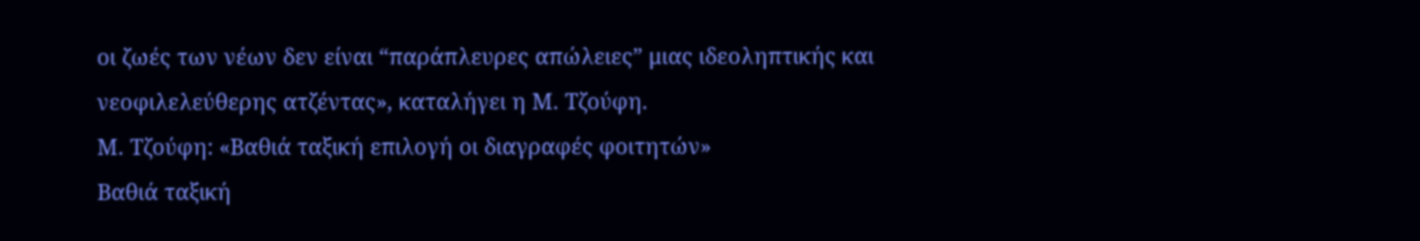οι ζωές των νέων δεν είναι “παράπλευρες απώλειες” μιας ιδεοληπτικής και νεοφιλελεύθερης ατζέντας», καταλήγει η Μ. Τζούφη.
Μ. Τζούφη: «Βαθιά ταξική επιλογή οι διαγραφές φοιτητών»
Βαθιά ταξική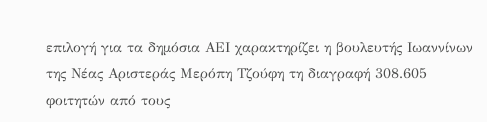επιλογή για τα δημόσια ΑΕΙ χαρακτηρίζει η βουλευτής Ιωαννίνων της Νέας Αριστεράς Μερόπη Τζούφη τη διαγραφή 308.605 φοιτητών από τους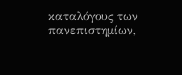καταλόγους των πανεπιστημίων,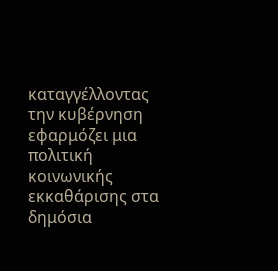καταγγέλλοντας την κυβέρνηση εφαρμόζει μια πολιτική κοινωνικής εκκαθάρισης στα δημόσια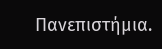Πανεπιστήμια.